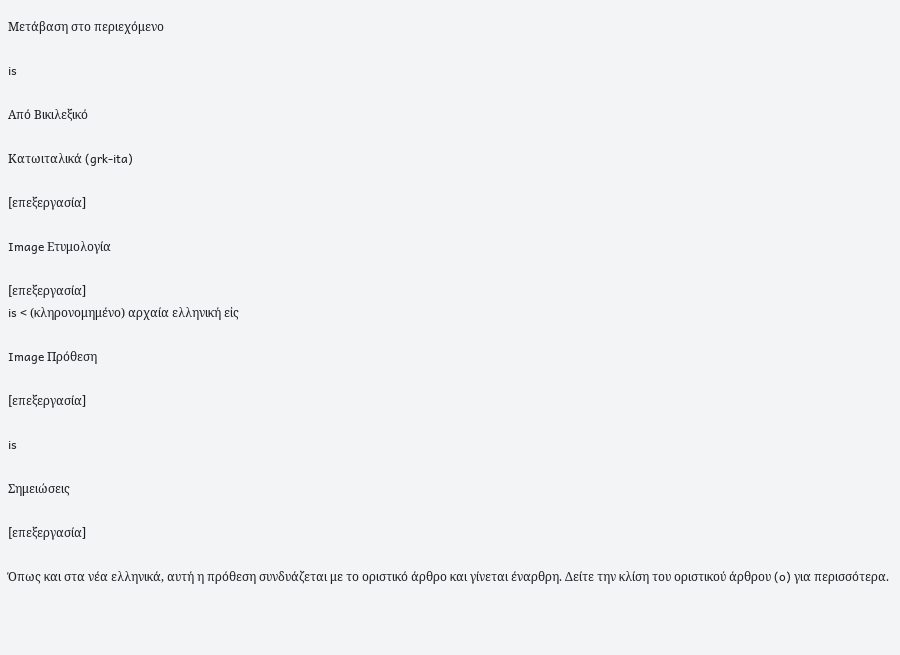Μετάβαση στο περιεχόμενο

is

Από Βικιλεξικό

Κατωιταλικά (grk-ita)

[επεξεργασία]

Image Ετυμολογία

[επεξεργασία]
is < (κληρονομημένο) αρχαία ελληνική εἰς

Image Πρόθεση

[επεξεργασία]

is

Σημειώσεις

[επεξεργασία]

Όπως και στα νέα ελληνικά, αυτή η πρόθεση συνδυάζεται με το οριστικό άρθρο και γίνεται έναρθρη. Δείτε την κλίση του οριστικού άρθρου (o) για περισσότερα.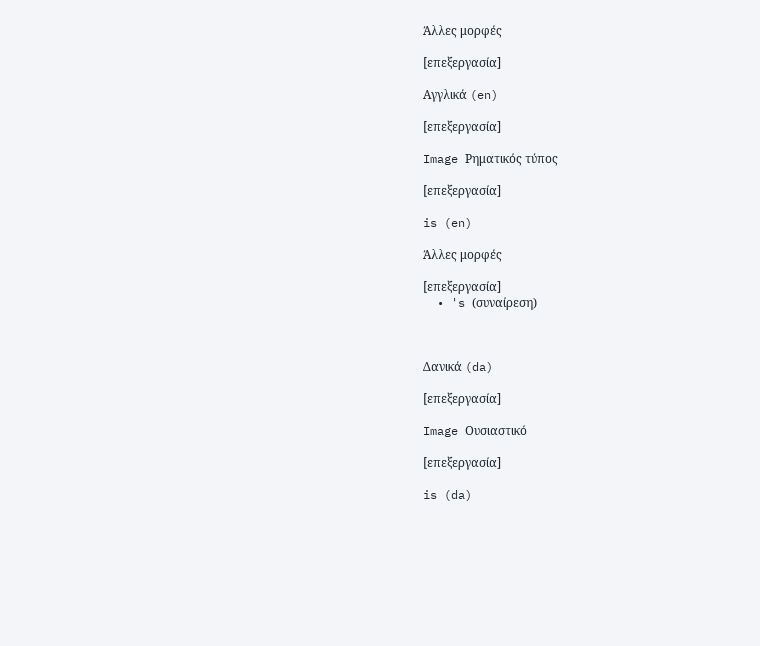Άλλες μορφές

[επεξεργασία]

Αγγλικά (en)

[επεξεργασία]

Image Ρηματικός τύπος

[επεξεργασία]

is (en)

Άλλες μορφές

[επεξεργασία]
  • 's (συναίρεση)



Δανικά (da)

[επεξεργασία]

Image Ουσιαστικό

[επεξεργασία]

is (da)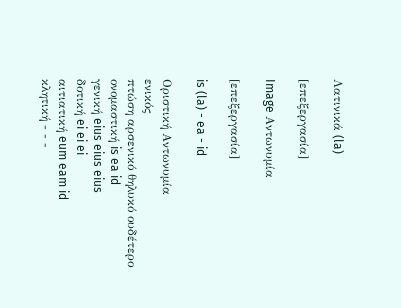Λατινικά (la)

[επεξεργασία]

Image Αντωνυμία

[επεξεργασία]

is (la) - ea - id

Οριστική Αντωνυμία
ενικός
πτώση αρσενικό θηλυκό ουδέτερο
ονομαστική is ea id
γενική eius eius eius
δοτική ei ei ei
αιτιατική eum eam id
κλητική - - -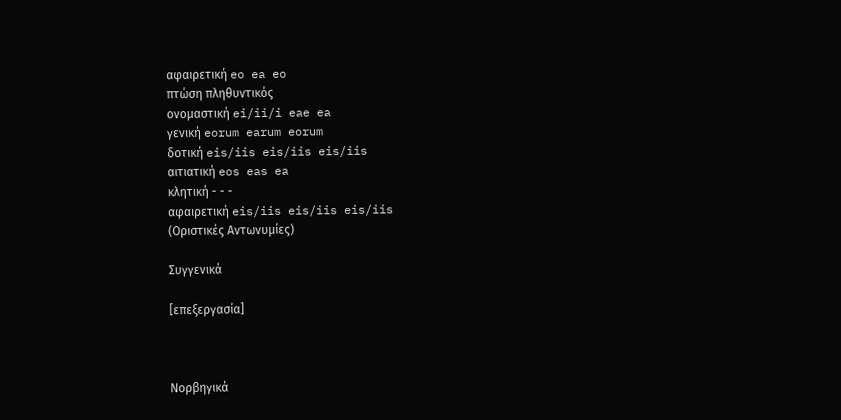αφαιρετική eo ea eo
πτώση πληθυντικός
ονομαστική ei/ii/i eae ea
γενική eorum earum eorum
δοτική eis/iis eis/iis eis/iis
αιτιατική eos eas ea
κλητική - - -
αφαιρετική eis/iis eis/iis eis/iis
(Οριστικές Αντωνυμίες)

Συγγενικά

[επεξεργασία]



Νορβηγικά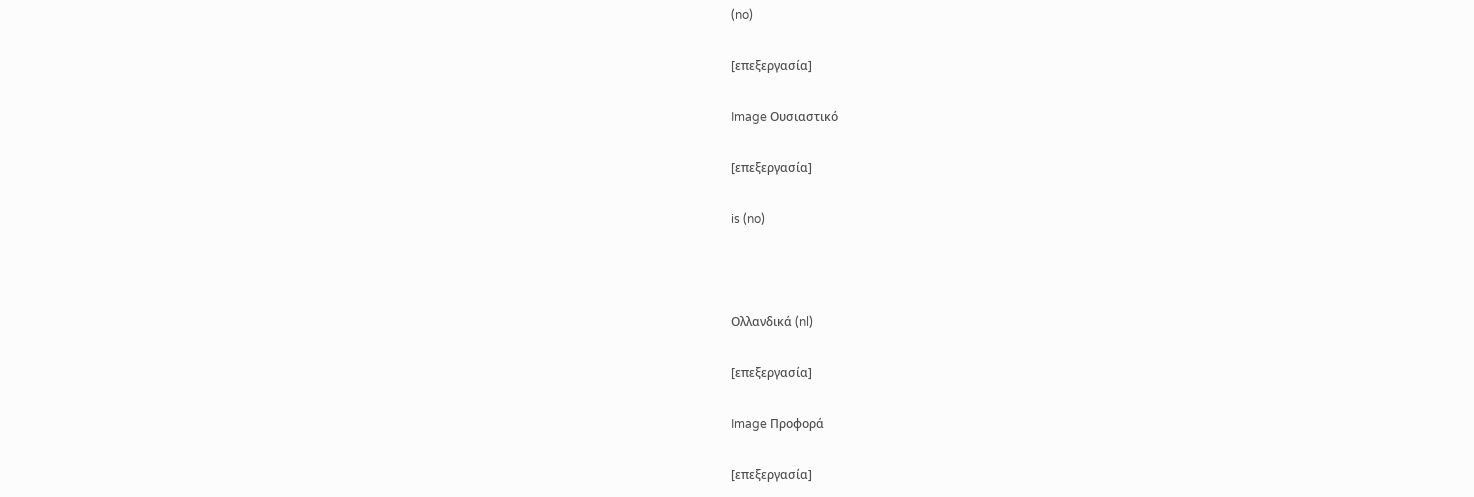(no)

[επεξεργασία]

Image Ουσιαστικό

[επεξεργασία]

is (no)



Ολλανδικά (nl)

[επεξεργασία]

Image Προφορά

[επεξεργασία]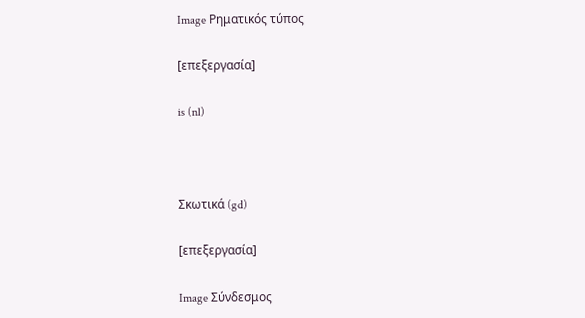Image Ρηματικός τύπος

[επεξεργασία]

is (nl)



Σκωτικά (gd)

[επεξεργασία]

Image Σύνδεσμος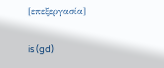[επεξεργασία]

is (gd)